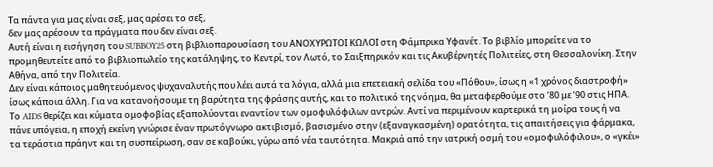Τα πάντα για μας είναι σεξ, μας αρέσει το σεξ,
δεν μας αρέσουν τα πράγματα που δεν είναι σεξ.
Αυτή είναι η εισήγηση του SUBBOY25 στη βιβλιοπαρουσίαση του ΑΝΟΧΥΡΩΤΟΙ ΚΩΛΟΙ στη Φάμπρικα Υφανέτ. Το βιβλίο μπορείτε να το προμηθευτείτε από το βιβλιοπωλείο της κατάληψης, το Κεντρί, τον Λωτό, το Σαιξπηρικόν και τις Ακυβέρνητές Πολιτείες, στη Θεσσαλονίκη. Στην Αθήνα, από την Πολιτεία.
Δεν είναι κάποιος μαθητευόμενος ψυχαναλυτής που λέει αυτά τα λόγια, αλλά μια επετειακή σελίδα του «Πόθου», ίσως η «1 χρόνος διαστροφή» ίσως κάποια άλλη. Για να κατανοήσουμε τη βαρύτητα της φράσης αυτής, και το πολιτικό της νόημα, θα μεταφερθούμε στο ’80 με ’90 στις ΗΠΑ. Το AIDS θερίζει και κύματα ομοφοβίας εξαπολύονται εναντίον των ομοφυλόφιλων αντρών. Αντί να περιμένουν καρτερικά τη μοίρα τους ή να πάνε υπόγεια, η εποχή εκείνη γνώρισε έναν πρωτόγνωρο ακτιβισμό, βασισμένο στην (εξαναγκασμένη) ορατότητα, τις απαιτήσεις για φάρμακα, τα τεράστια πράηντ και τη συσπείρωση, σαν σε καβούκι, γύρω από νέα ταυτότητα. Μακριά από την ιατρική οσμή του «ομοφυλόφιλου», ο «γκέι»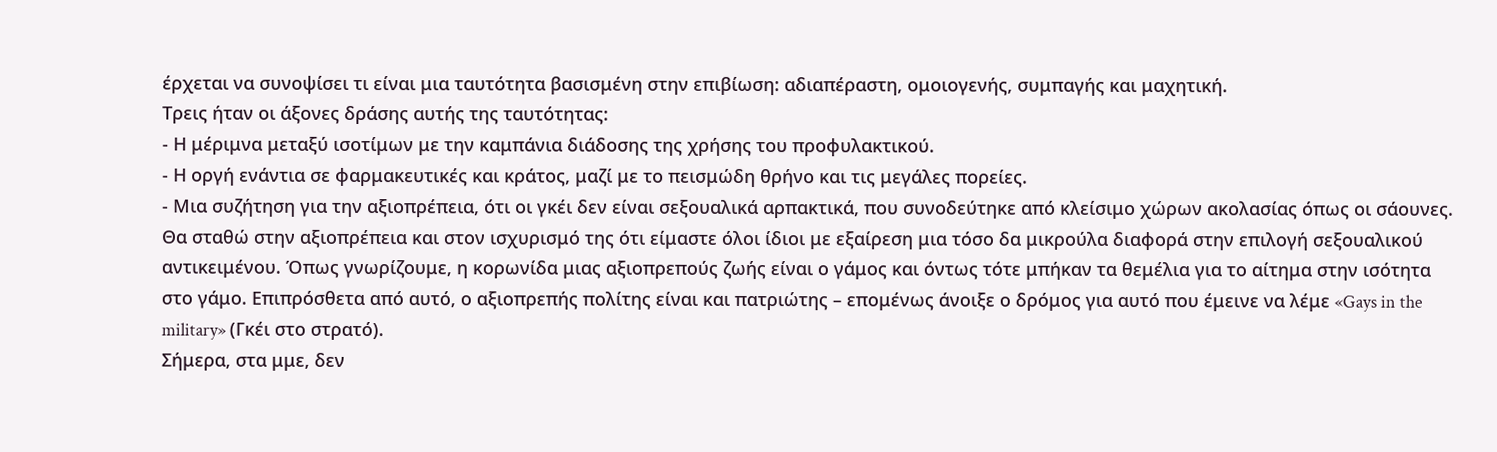έρχεται να συνοψίσει τι είναι μια ταυτότητα βασισμένη στην επιβίωση: αδιαπέραστη, ομοιογενής, συμπαγής και μαχητική.
Τρεις ήταν οι άξονες δράσης αυτής της ταυτότητας:
- Η μέριμνα μεταξύ ισοτίμων με την καμπάνια διάδοσης της χρήσης του προφυλακτικού.
- Η οργή ενάντια σε φαρμακευτικές και κράτος, μαζί με το πεισμώδη θρήνο και τις μεγάλες πορείες.
- Μια συζήτηση για την αξιοπρέπεια, ότι οι γκέι δεν είναι σεξουαλικά αρπακτικά, που συνοδεύτηκε από κλείσιμο χώρων ακολασίας όπως οι σάουνες.
Θα σταθώ στην αξιοπρέπεια και στον ισχυρισμό της ότι είμαστε όλοι ίδιοι με εξαίρεση μια τόσο δα μικρούλα διαφορά στην επιλογή σεξουαλικού αντικειμένου. Όπως γνωρίζουμε, η κορωνίδα μιας αξιοπρεπούς ζωής είναι ο γάμος και όντως τότε μπήκαν τα θεμέλια για το αίτημα στην ισότητα στο γάμο. Επιπρόσθετα από αυτό, ο αξιοπρεπής πολίτης είναι και πατριώτης – επομένως άνοιξε ο δρόμος για αυτό που έμεινε να λέμε «Gays in the military» (Γκέι στο στρατό).
Σήμερα, στα μμε, δεν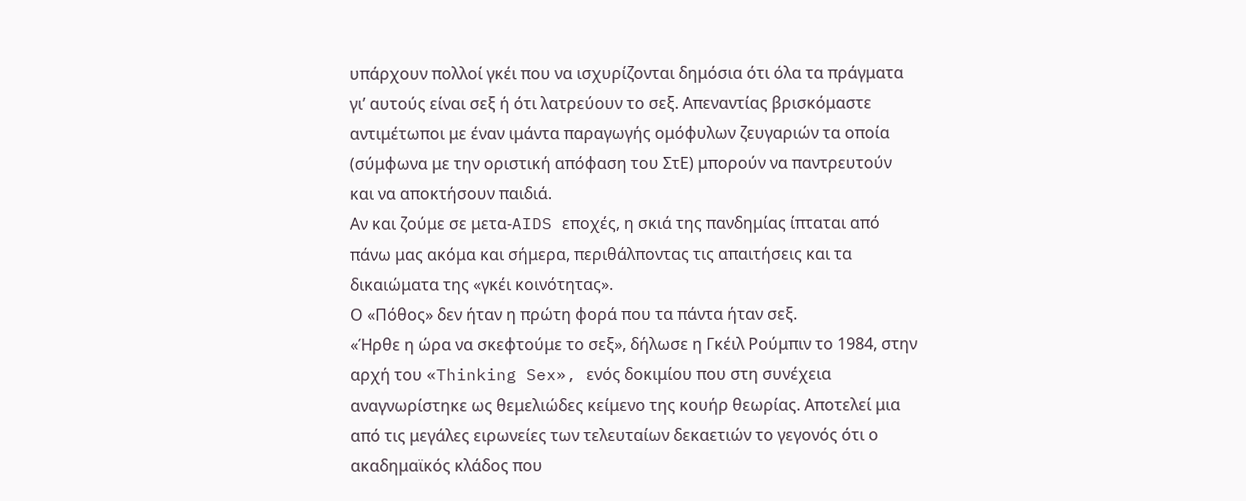υπάρχουν πολλοί γκέι που να ισχυρίζονται δημόσια ότι όλα τα πράγματα γι’ αυτούς είναι σεξ ή ότι λατρεύουν το σεξ. Απεναντίας βρισκόμαστε αντιμέτωποι με έναν ιμάντα παραγωγής ομόφυλων ζευγαριών τα οποία (σύμφωνα με την οριστική απόφαση του ΣτΕ) μπορούν να παντρευτούν και να αποκτήσουν παιδιά.
Αν και ζούμε σε μετα-AIDS εποχές, η σκιά της πανδημίας ίπταται από πάνω μας ακόμα και σήμερα, περιθάλποντας τις απαιτήσεις και τα δικαιώματα της «γκέι κοινότητας».
Ο «Πόθος» δεν ήταν η πρώτη φορά που τα πάντα ήταν σεξ.
«Ήρθε η ώρα να σκεφτούμε το σεξ», δήλωσε η Γκέιλ Ρούμπιν το 1984, στην αρχή του «Thinking Sex», ενός δοκιμίου που στη συνέχεια αναγνωρίστηκε ως θεμελιώδες κείμενο της κουήρ θεωρίας. Αποτελεί μια από τις μεγάλες ειρωνείες των τελευταίων δεκαετιών το γεγονός ότι ο ακαδημαϊκός κλάδος που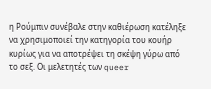η Ρούμπιν συνέβαλε στην καθιέρωση κατέληξε να χρησιμοποιεί την κατηγορία του κουήρ κυρίως για να αποτρέψει τη σκέψη γύρω από το σεξ. Οι μελετητές των queer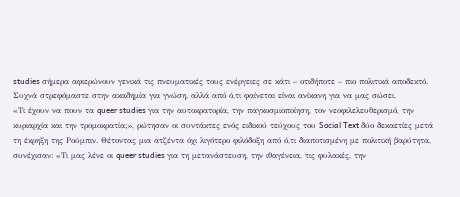studies σήμερα αφιερώνουν γενικά τις πνευματικές τους ενέργειες σε κάτι – οτιδήποτε – πιο πολιτικά αποδεκτό.
Συχνά στρεφόμαστε στην ακαδημία για γνώση, αλλά από ό,τι φαίνεται είναι ανίκανη για να μας σώσει.
«Τι έχουν να πουν τα queer studies για την αυτοκρατορία, την παγκοσμιοποίηση, τον νεοφιλελευθερισμό, την κυριαρχία και την τρομοκρατία;», ρώτησαν οι συντάκτες ενός ειδικού τεύχους του Social Text δύο δεκαετίες μετά τη έκρηξη της Ρούμπιν. Θέτοντας μια ατζέντα όχι λιγότερο φιλόδοξη από ό,τι διαποτισμένη με πολιτική βαρύτητα, συνέχισαν: «Τι μας λένε οι queer studies για τη μετανάστευση, την ιθαγένεια, τις φυλακές, την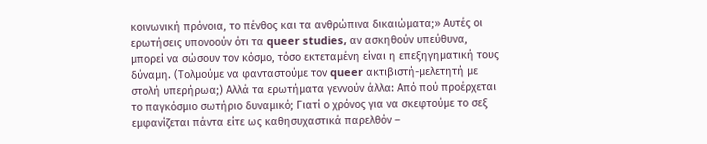κοινωνική πρόνοια, το πένθος και τα ανθρώπινα δικαιώματα;» Αυτές οι ερωτήσεις υπονοούν ότι τα queer studies, αν ασκηθούν υπεύθυνα, μπορεί να σώσουν τον κόσμο, τόσο εκτεταμένη είναι η επεξηγηματική τους δύναμη. (Τολμούμε να φανταστούμε τον queer ακτιβιστή-μελετητή με στολή υπερήρωα;) Αλλά τα ερωτήματα γεννούν άλλα: Από πού προέρχεται το παγκόσμιο σωτήριο δυναμικό; Γιατί ο χρόνος για να σκεφτούμε το σεξ εμφανίζεται πάντα είτε ως καθησυχαστικά παρελθόν –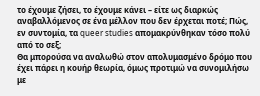το έχουμε ζήσει, το έχουμε κάνει – είτε ως διαρκώς αναβαλλόμενος σε ένα μέλλον που δεν έρχεται ποτέ; Πώς, εν συντομία, τα queer studies απομακρύνθηκαν τόσο πολύ από το σεξ;
Θα μπορούσα να αναλωθώ στον απολυμασμένο δρόμο που έχει πάρει η κουήρ θεωρία, όμως προτιμώ να συνομιλήσω με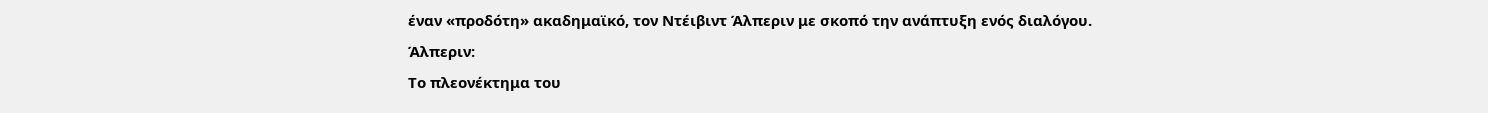έναν «προδότη» ακαδημαϊκό, τον Ντέιβιντ Άλπεριν με σκοπό την ανάπτυξη ενός διαλόγου.
Άλπεριν:
Το πλεονέκτημα του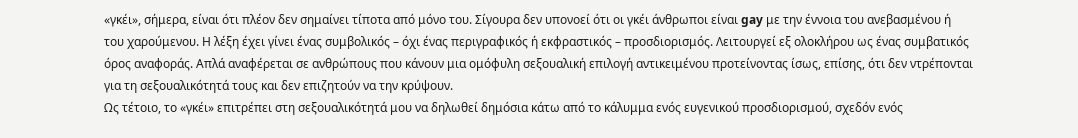«γκέι», σήμερα, είναι ότι πλέον δεν σημαίνει τίποτα από μόνο του. Σίγουρα δεν υπονοεί ότι οι γκέι άνθρωποι είναι gay με την έννοια του ανεβασμένου ή του χαρούμενου. Η λέξη έχει γίνει ένας συμβολικός – όχι ένας περιγραφικός ή εκφραστικός – προσδιορισμός. Λειτουργεί εξ ολοκλήρου ως ένας συμβατικός όρος αναφοράς. Απλά αναφέρεται σε ανθρώπους που κάνουν μια ομόφυλη σεξουαλική επιλογή αντικειμένου προτείνοντας ίσως, επίσης, ότι δεν ντρέπονται για τη σεξουαλικότητά τους και δεν επιζητούν να την κρύψουν.
Ως τέτοιο, το «γκέι» επιτρέπει στη σεξουαλικότητά μου να δηλωθεί δημόσια κάτω από το κάλυμμα ενός ευγενικού προσδιορισμού, σχεδόν ενός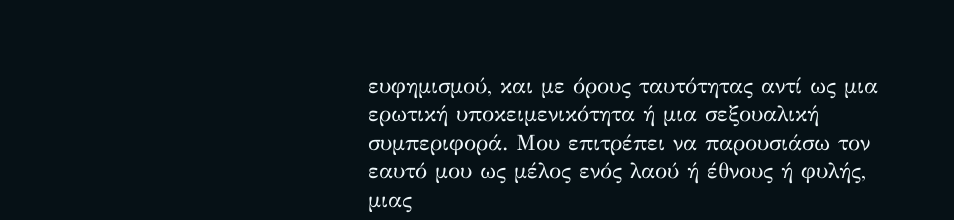ευφημισμού, και με όρους ταυτότητας αντί ως μια ερωτική υποκειμενικότητα ή μια σεξουαλική συμπεριφορά. Μου επιτρέπει να παρουσιάσω τον εαυτό μου ως μέλος ενός λαού ή έθνους ή φυλής, μιας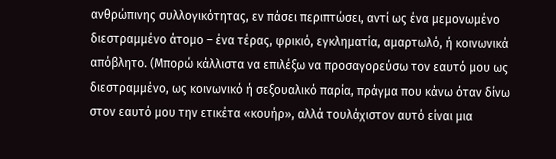ανθρώπινης συλλογικότητας, εν πάσει περιπτώσει, αντί ως ένα μεμονωμένο διεστραμμένο άτομο – ένα τέρας, φρικιό, εγκληματία, αμαρτωλό, ή κοινωνικά απόβλητο. (Μπορώ κάλλιστα να επιλέξω να προσαγορεύσω τον εαυτό μου ως διεστραμμένο, ως κοινωνικό ή σεξουαλικό παρία, πράγμα που κάνω όταν δίνω στον εαυτό μου την ετικέτα «κουήρ», αλλά τουλάχιστον αυτό είναι μια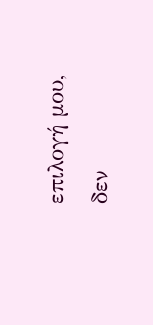επιλογή μου, δεν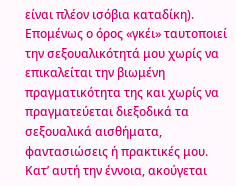είναι πλέον ισόβια καταδίκη).
Επομένως ο όρος «γκέι» ταυτοποιεί την σεξουαλικότητά μου χωρίς να επικαλείται την βιωμένη πραγματικότητα της και χωρίς να πραγματεύεται διεξοδικά τα σεξουαλικά αισθήματα, φαντασιώσεις ή πρακτικές μου. Κατ’ αυτή την έννοια, ακούγεται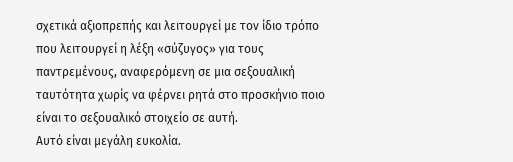σχετικά αξιοπρεπής και λειτουργεί με τον ίδιο τρόπο που λειτουργεί η λέξη «σύζυγος» για τους παντρεμένους, αναφερόμενη σε μια σεξουαλική ταυτότητα χωρίς να φέρνει ρητά στο προσκήνιο ποιο είναι το σεξουαλικό στοιχείο σε αυτή.
Αυτό είναι μεγάλη ευκολία.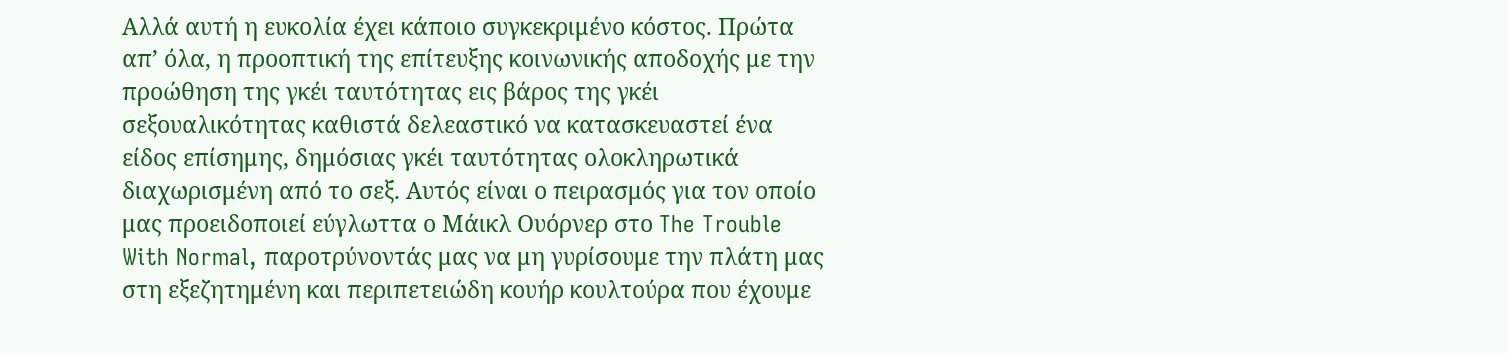Αλλά αυτή η ευκολία έχει κάποιο συγκεκριμένο κόστος. Πρώτα απ’ όλα, η προοπτική της επίτευξης κοινωνικής αποδοχής με την προώθηση της γκέι ταυτότητας εις βάρος της γκέι σεξουαλικότητας καθιστά δελεαστικό να κατασκευαστεί ένα είδος επίσημης, δημόσιας γκέι ταυτότητας ολοκληρωτικά διαχωρισμένη από το σεξ. Αυτός είναι ο πειρασμός για τον οποίο μας προειδοποιεί εύγλωττα ο Μάικλ Ουόρνερ στο The Trouble With Normal, παροτρύνοντάς μας να μη γυρίσουμε την πλάτη μας στη εξεζητημένη και περιπετειώδη κουήρ κουλτούρα που έχουμε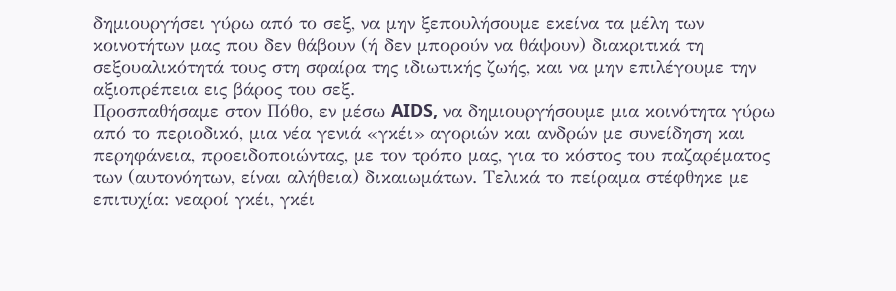δημιουργήσει γύρω από το σεξ, να μην ξεπουλήσουμε εκείνα τα μέλη των κοινοτήτων μας που δεν θάβουν (ή δεν μπορούν να θάψουν) διακριτικά τη σεξουαλικότητά τους στη σφαίρα της ιδιωτικής ζωής, και να μην επιλέγουμε την αξιοπρέπεια εις βάρος του σεξ.
Προσπαθήσαμε στον Πόθο, εν μέσω AIDS, να δημιουργήσουμε μια κοινότητα γύρω από το περιοδικό, μια νέα γενιά «γκέι» αγοριών και ανδρών με συνείδηση και περηφάνεια, προειδοποιώντας, με τον τρόπο μας, για το κόστος του παζαρέματος των (αυτονόητων, είναι αλήθεια) δικαιωμάτων. Τελικά το πείραμα στέφθηκε με επιτυχία: νεαροί γκέι, γκέι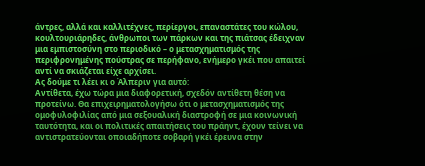άντρες, αλλά και καλλιτέχνες, περίεργοι, επαναστάτες του κώλου, κουλτουριάρηδες, άνθρωποι των πάρκων και της πιάτσας έδειχναν μια εμπιστοσύνη στο περιοδικό – ο μετασχηματισμός της περιφρονημένης πούστρας σε περήφανο, ενήμερο γκέι που απαιτεί αντί να σκιάζεται είχε αρχίσει.
Ας δούμε τι λέει κι ο Άλπεριν για αυτό:
Αντίθετα, έχω τώρα μια διαφορετική, σχεδόν αντίθετη θέση να προτείνω. Θα επιχειρηματολογήσω ότι ο μετασχηματισμός της ομοφυλοφιλίας από μια σεξουαλική διαστροφή σε μια κοινωνική ταυτότητα, και οι πολιτικές απαιτήσεις του πράηντ, έχουν τείνει να αντιστρατεύονται οποιαδήποτε σοβαρή γκέι έρευνα στην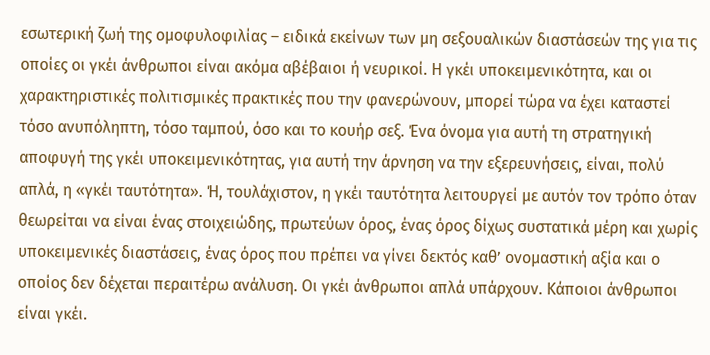εσωτερική ζωή της ομοφυλοφιλίας – ειδικά εκείνων των μη σεξουαλικών διαστάσεών της για τις οποίες οι γκέι άνθρωποι είναι ακόμα αβέβαιοι ή νευρικοί. Η γκέι υποκειμενικότητα, και οι χαρακτηριστικές πολιτισμικές πρακτικές που την φανερώνουν, μπορεί τώρα να έχει καταστεί τόσο ανυπόληπτη, τόσο ταμπού, όσο και το κουήρ σεξ. Ένα όνομα για αυτή τη στρατηγική αποφυγή της γκέι υποκειμενικότητας, για αυτή την άρνηση να την εξερευνήσεις, είναι, πολύ απλά, η «γκέι ταυτότητα». Ή, τουλάχιστον, η γκέι ταυτότητα λειτουργεί με αυτόν τον τρόπο όταν θεωρείται να είναι ένας στοιχειώδης, πρωτεύων όρος, ένας όρος δίχως συστατικά μέρη και χωρίς υποκειμενικές διαστάσεις, ένας όρος που πρέπει να γίνει δεκτός καθ’ ονομαστική αξία και ο οποίος δεν δέχεται περαιτέρω ανάλυση. Οι γκέι άνθρωποι απλά υπάρχουν. Κάποιοι άνθρωποι είναι γκέι.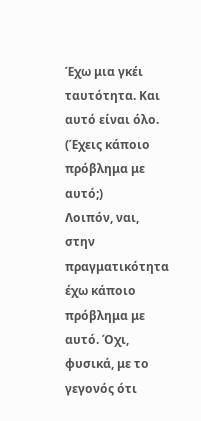Έχω μια γκέι ταυτότητα. Και αυτό είναι όλο. (Έχεις κάποιο πρόβλημα με αυτό;)
Λοιπόν, ναι, στην πραγματικότητα έχω κάποιο πρόβλημα με αυτό. Όχι, φυσικά, με το γεγονός ότι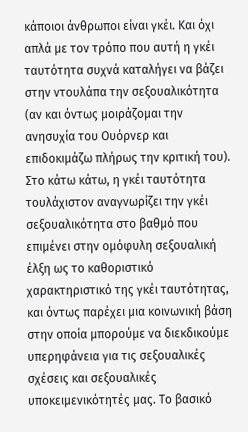κάποιοι άνθρωποι είναι γκέι. Και όχι απλά με τον τρόπο που αυτή η γκέι ταυτότητα συχνά καταλήγει να βάζει στην ντουλάπα την σεξουαλικότητα (αν και όντως μοιράζομαι την ανησυχία του Ουόρνερ και επιδοκιμάζω πλήρως την κριτική του). Στο κάτω κάτω, η γκέι ταυτότητα τουλάχιστον αναγνωρίζει την γκέι σεξουαλικότητα στο βαθμό που επιμένει στην ομόφυλη σεξουαλική έλξη ως το καθοριστικό χαρακτηριστικό της γκέι ταυτότητας, και όντως παρέχει μια κοινωνική βάση στην οποία μπορούμε να διεκδικούμε υπερηφάνεια για τις σεξουαλικές σχέσεις και σεξουαλικές υποκειμενικότητές μας. Το βασικό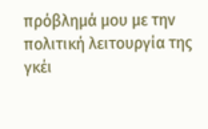πρόβλημά μου με την πολιτική λειτουργία της γκέι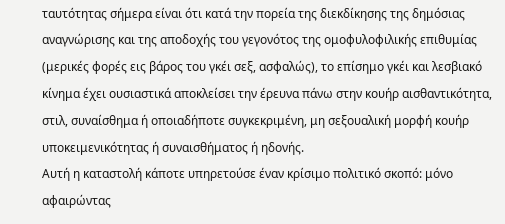ταυτότητας σήμερα είναι ότι κατά την πορεία της διεκδίκησης της δημόσιας αναγνώρισης και της αποδοχής του γεγονότος της ομοφυλοφιλικής επιθυμίας (μερικές φορές εις βάρος του γκέι σεξ, ασφαλώς), το επίσημο γκέι και λεσβιακό κίνημα έχει ουσιαστικά αποκλείσει την έρευνα πάνω στην κουήρ αισθαντικότητα, στιλ, συναίσθημα ή οποιαδήποτε συγκεκριμένη, μη σεξουαλική μορφή κουήρ υποκειμενικότητας ή συναισθήματος ή ηδονής.
Αυτή η καταστολή κάποτε υπηρετούσε έναν κρίσιμο πολιτικό σκοπό: μόνο αφαιρώντας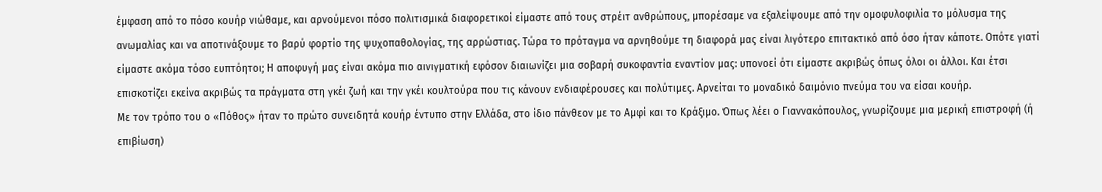έμφαση από το πόσο κουήρ νιώθαμε, και αρνούμενοι πόσο πολιτισμικά διαφορετικοί είμαστε από τους στρέιτ ανθρώπους, μπορέσαμε να εξαλείψουμε από την ομοφυλοφιλία το μόλυσμα της ανωμαλίας και να αποτινάξουμε το βαρύ φορτίο της ψυχοπαθολογίας, της αρρώστιας. Τώρα το πρόταγμα να αρνηθούμε τη διαφορά μας είναι λιγότερο επιτακτικό από όσο ήταν κάποτε. Οπότε γιατί είμαστε ακόμα τόσο ευπτόητοι; Η αποφυγή μας είναι ακόμα πιο αινιγματική εφόσον διαιωνίζει μια σοβαρή συκοφαντία εναντίον μας: υπονοεί ότι είμαστε ακριβώς όπως όλοι οι άλλοι. Και έτσι επισκοτίζει εκείνα ακριβώς τα πράγματα στη γκέι ζωή και την γκέι κουλτούρα που τις κάνουν ενδιαφέρουσες και πολύτιμες. Αρνείται το μοναδικό δαιμόνιο πνεύμα του να είσαι κουήρ.
Με τον τρόπο του ο «Πόθος» ήταν το πρώτο συνειδητά κουήρ έντυπο στην Ελλάδα, στο ίδιο πάνθεον με το Αμφί και το Κράξιμο. Όπως λέει ο Γιαννακόπουλος, γνωρίζουμε μια μερική επιστροφή (ή επιβίωση)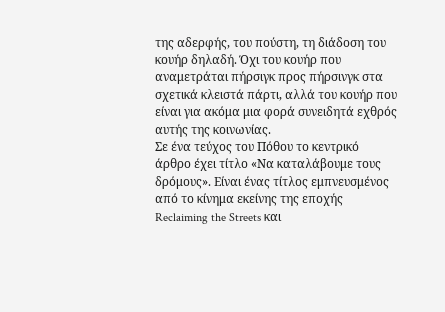της αδερφής, του πούστη, τη διάδοση του κουήρ δηλαδή. Όχι του κουήρ που αναμετράται πήρσιγκ προς πήρσινγκ στα σχετικά κλειστά πάρτι, αλλά του κουήρ που είναι για ακόμα μια φορά συνειδητά εχθρός αυτής της κοινωνίας.
Σε ένα τεύχος του Πόθου το κεντρικό άρθρο έχει τίτλο «Να καταλάβουμε τους δρόμους». Είναι ένας τίτλος εμπνευσμένος από το κίνημα εκείνης της εποχής Reclaiming the Streets και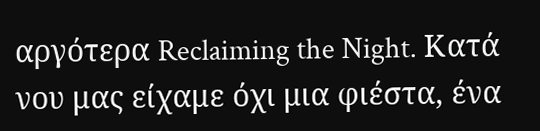αργότερα Reclaiming the Night. Κατά νου μας είχαμε όχι μια φιέστα, ένα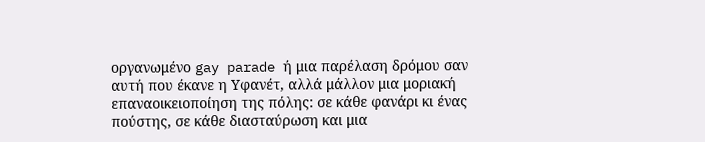οργανωμένο gay parade ή μια παρέλαση δρόμου σαν αυτή που έκανε η Υφανέτ, αλλά μάλλον μια μοριακή επαναοικειοποίηση της πόλης: σε κάθε φανάρι κι ένας πούστης, σε κάθε διασταύρωση και μια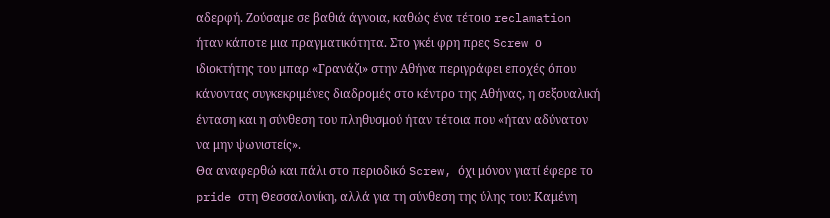αδερφή. Ζούσαμε σε βαθιά άγνοια, καθώς ένα τέτοιο reclamation ήταν κάποτε μια πραγματικότητα. Στο γκέι φρη πρες Screw ο ιδιοκτήτης του μπαρ «Γρανάζι» στην Αθήνα περιγράφει εποχές όπου κάνοντας συγκεκριμένες διαδρομές στο κέντρο της Αθήνας, η σεξουαλική ένταση και η σύνθεση του πληθυσμού ήταν τέτοια που «ήταν αδύνατον να μην ψωνιστείς».
Θα αναφερθώ και πάλι στο περιοδικό Screw, όχι μόνον γιατί έφερε το pride στη Θεσσαλονίκη, αλλά για τη σύνθεση της ύλης του: Καμένη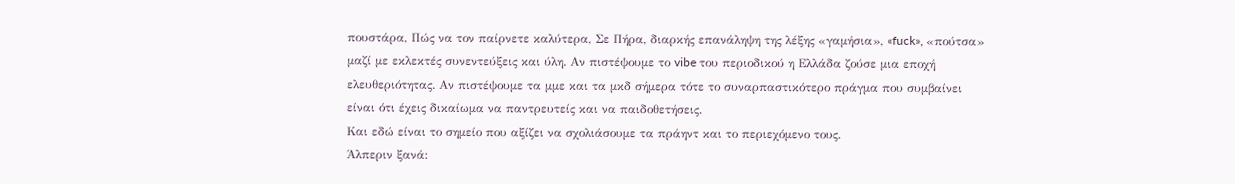πουστάρα, Πώς να τον παίρνετε καλύτερα, Σε Πήρα, διαρκής επανάληψη της λέξης «γαμήσια», «fuck», «πούτσα» μαζί με εκλεκτές συνεντεύξεις και ύλη. Αν πιστέψουμε το vibe του περιοδικού η Ελλάδα ζούσε μια εποχή ελευθεριότητας. Αν πιστέψουμε τα μμε και τα μκδ σήμερα τότε το συναρπαστικότερο πράγμα που συμβαίνει είναι ότι έχεις δικαίωμα να παντρευτείς και να παιδοθετήσεις.
Και εδώ είναι το σημείο που αξίζει να σχολιάσουμε τα πράηντ και το περιεχόμενο τους.
Άλπεριν ξανά: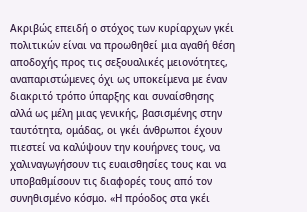Ακριβώς επειδή ο στόχος των κυρίαρχων γκέι πολιτικών είναι να προωθηθεί μια αγαθή θέση αποδοχής προς τις σεξουαλικές μειονότητες, αναπαριστώμενες όχι ως υποκείμενα με έναν διακριτό τρόπο ύπαρξης και συναίσθησης αλλά ως μέλη μιας γενικής, βασισμένης στην ταυτότητα, ομάδας, οι γκέι άνθρωποι έχουν πιεστεί να καλύψουν την κουήρνες τους, να χαλιναγωγήσουν τις ευαισθησίες τους και να υποβαθμίσουν τις διαφορές τους από τον συνηθισμένο κόσμο. «Η πρόοδος στα γκέι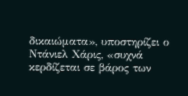δικαιώματα», υποστηρίζει ο Ντάνιελ Χάρις, «συχνά κερδίζεται σε βάρος των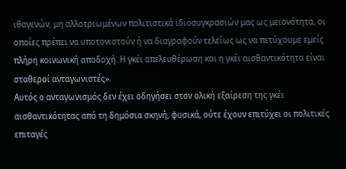ιθαγενών, μη αλλοτριωμένων πολιτιστικά ιδιοσυγκρασιών μας ως μειονότητα, οι οποίες πρέπει να υποτονιστούν ή να διαγραφούν τελείως ως να πετύχουμε εμείς πλήρη κοινωνική αποδοχή. Η γκέι απελευθέρωση και η γκέι αισθαντικότητα είναι σταθεροί ανταγωνιστές».
Αυτός ο ανταγωνισμός δεν έχει οδηγήσει στον ολική εξαίρεση της γκέι αισθαντικότητας από τη δημόσια σκηνή, φυσικά, ούτε έχουν επιτύχει οι πολιτικές επιταγές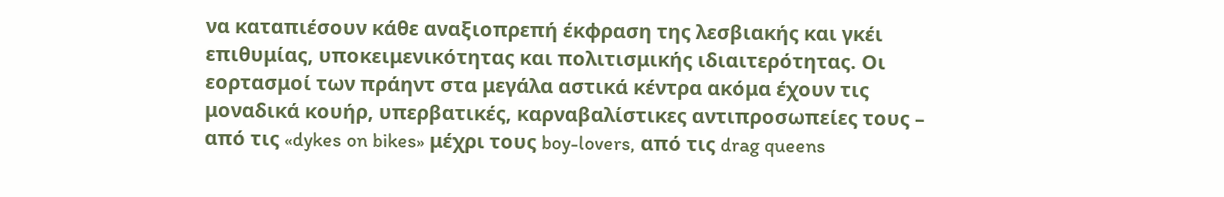να καταπιέσουν κάθε αναξιοπρεπή έκφραση της λεσβιακής και γκέι επιθυμίας, υποκειμενικότητας και πολιτισμικής ιδιαιτερότητας. Οι εορτασμοί των πράηντ στα μεγάλα αστικά κέντρα ακόμα έχουν τις μοναδικά κουήρ, υπερβατικές, καρναβαλίστικες αντιπροσωπείες τους – από τις «dykes on bikes» μέχρι τους boy-lovers, από τις drag queens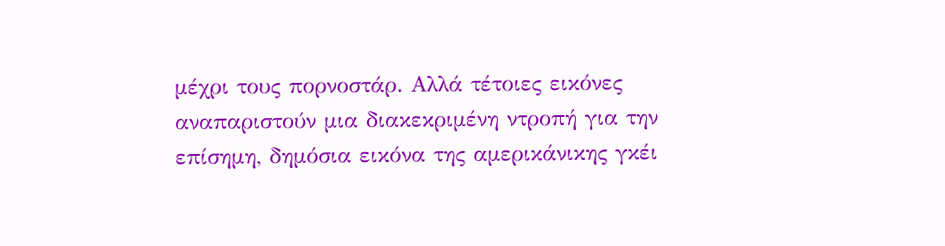μέχρι τους πορνοστάρ. Αλλά τέτοιες εικόνες αναπαριστούν μια διακεκριμένη ντροπή για την επίσημη, δημόσια εικόνα της αμερικάνικης γκέι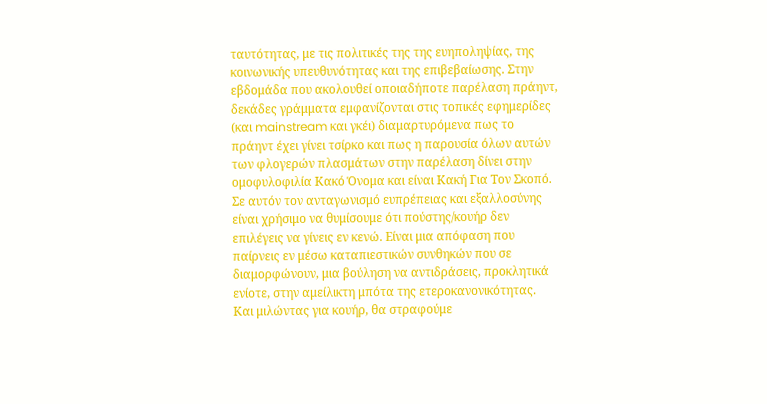ταυτότητας, με τις πολιτικές της της ευηποληψίας, της κοινωνικής υπευθυνότητας και της επιβεβαίωσης. Στην εβδομάδα που ακολουθεί οποιαδήποτε παρέλαση πράηντ, δεκάδες γράμματα εμφανίζονται στις τοπικές εφημερίδες (και mainstream και γκέι) διαμαρτυρόμενα πως το πράηντ έχει γίνει τσίρκο και πως η παρουσία όλων αυτών των φλογερών πλασμάτων στην παρέλαση δίνει στην ομοφυλοφιλία Κακό Όνομα και είναι Κακή Για Τον Σκοπό.
Σε αυτόν τον ανταγωνισμό ευπρέπειας και εξαλλοσύνης είναι χρήσιμο να θυμίσουμε ότι πούστης/κουήρ δεν επιλέγεις να γίνεις εν κενώ. Είναι μια απόφαση που παίρνεις εν μέσω καταπιεστικών συνθηκών που σε διαμορφώνουν, μια βούληση να αντιδράσεις, προκλητικά ενίοτε, στην αμείλικτη μπότα της ετεροκανονικότητας.
Και μιλώντας για κουήρ, θα στραφούμε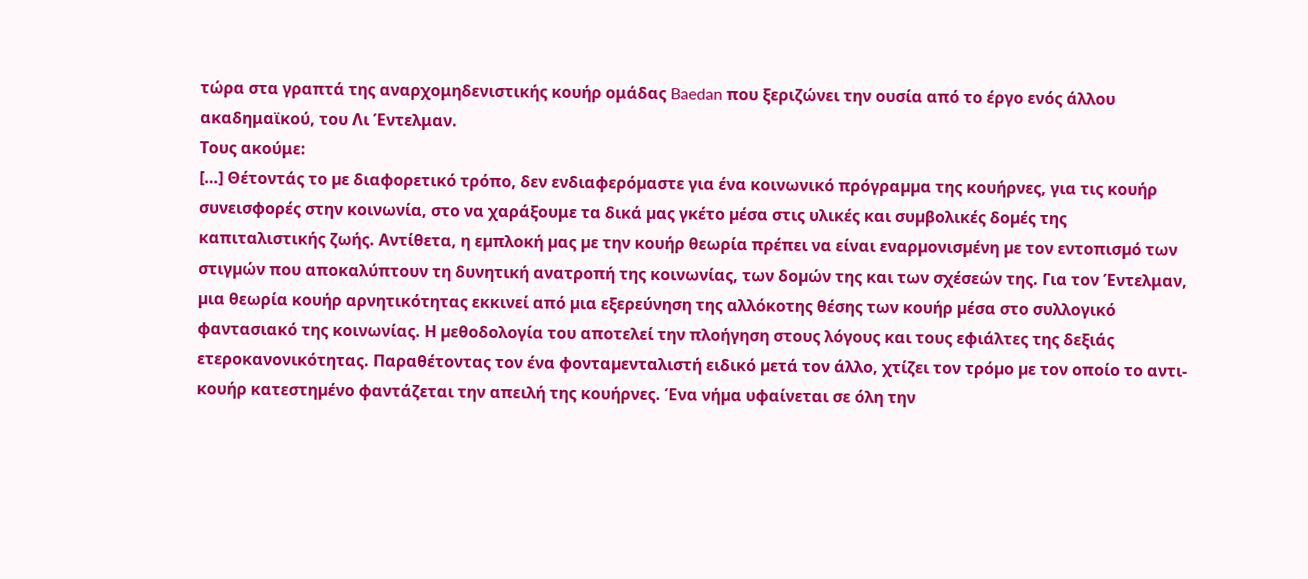τώρα στα γραπτά της αναρχομηδενιστικής κουήρ ομάδας Baedan που ξεριζώνει την ουσία από το έργο ενός άλλου ακαδημαϊκού, του Λι Έντελμαν.
Τους ακούμε:
[…] Θέτοντάς το µε διαφορετικό τρόπο, δεν ενδιαφερόµαστε για ένα κοινωνικό πρόγραµµα της κουήρνες, για τις κουήρ συνεισφορές στην κοινωνία, στο να χαράξουμε τα δικά µας γκέτο µέσα στις υλικές και συµβολικές δοµές της καπιταλιστικής ζωής. Αντίθετα, η εµπλοκή µας µε την κουήρ θεωρία πρέπει να είναι εναρµονισµένη µε τον εντοπισµό των στιγµών που αποκαλύπτουν τη δυνητική ανατροπή της κοινωνίας, των δοµών της και των σχέσεών της. Για τον Έντελμαν, µια θεωρία κουήρ αρνητικότητας εκκινεί από µια εξερεύνηση της αλλόκοτης θέσης των κουήρ µέσα στο συλλογικό φαντασιακό της κοινωνίας. Η µεθοδολογία του αποτελεί την πλοήγηση στους λόγους και τους εφιάλτες της δεξιάς ετεροκανονικότητας. Παραθέτοντας τον ένα φονταµενταλιστή ειδικό µετά τον άλλο, χτίζει τον τρόµο µε τον οποίο το αντι-κουήρ κατεστηµένο φαντάζεται την απειλή της κουήρνες. Ένα νήµα υφαίνεται σε όλη την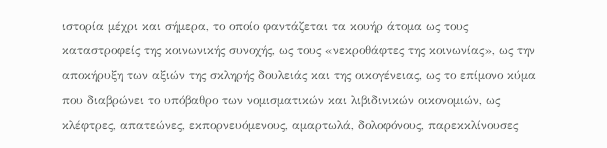ιστορία µέχρι και σήµερα, το οποίο φαντάζεται τα κουήρ άτομα ως τους καταστροφείς της κοινωνικής συνοχής, ως τους «νεκροθάφτες της κοινωνίας», ως την αποκήρυξη των αξιών της σκληρής δουλειάς και της οικογένειας, ως το επίµονο κύµα που διαβρώνει το υπόβαθρο των νοµισµατικών και λιβιδινικών οικονοµιών, ως κλέφτρες, απατεώνες, εκπορνευόµενους, αµαρτωλά, δολοφόνους, παρεκκλίνουσες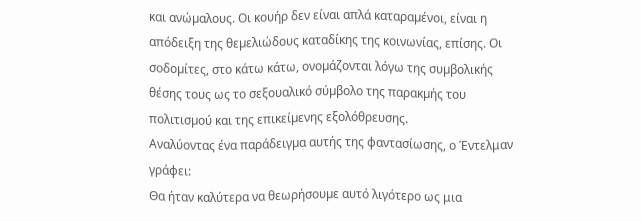και ανώµαλους. Οι κουήρ δεν είναι απλά καταραµένοι, είναι η απόδειξη της θεµελιώδους καταδίκης της κοινωνίας, επίσης. Οι σοδοµίτες, στο κάτω κάτω, ονοµάζονται λόγω της συµβολικής θέσης τους ως το σεξουαλικό σύµβολο της παρακµής του πολιτισµού και της επικείµενης εξολόθρευσης.
Αναλύοντας ένα παράδειγµα αυτής της φαντασίωσης, ο Έντελμαν γράφει:
Θα ήταν καλύτερα να θεωρήσουµε αυτό λιγότερο ως μια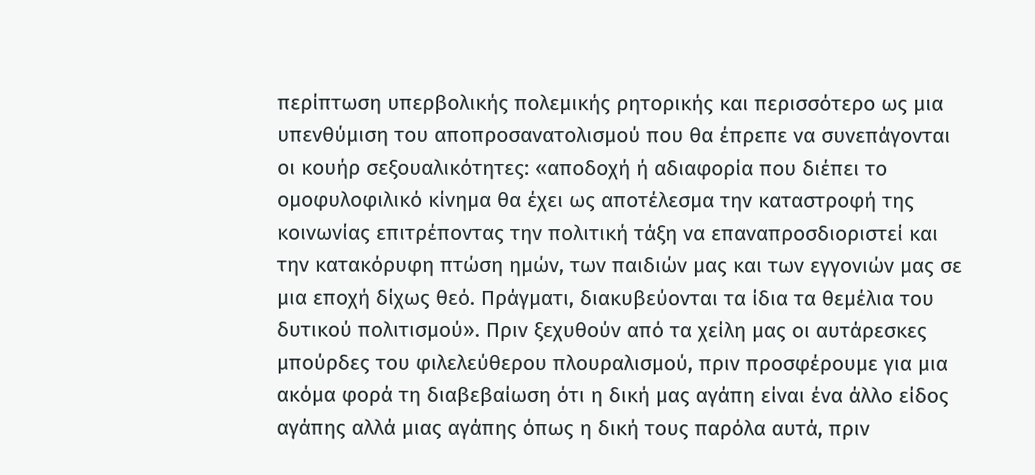περίπτωση υπερβολικής πολεµικής ρητορικής και περισσότερο ως μια υπενθύµιση του αποπροσανατολισµού που θα έπρεπε να συνεπάγονται οι κουήρ σεξουαλικότητες: «αποδοχή ή αδιαφορία που διέπει το οµοφυλοφιλικό κίνηµα θα έχει ως αποτέλεσµα την καταστροφή της κοινωνίας επιτρέποντας την πολιτική τάξη να επαναπροσδιοριστεί και την κατακόρυφη πτώση ηµών, των παιδιών µας και των εγγονιών µας σε µια εποχή δίχως θεό. Πράγματι, διακυβεύονται τα ίδια τα θεμέλια του δυτικού πολιτισμού». Πριν ξεχυθούν από τα χείλη µας οι αυτάρεσκες μπούρδες του φιλελεύθερου πλουραλισµού, πριν προσφέρουμε για µια ακόµα φορά τη διαβεβαίωση ότι η δική µας αγάπη είναι ένα άλλο είδος αγάπης αλλά µιας αγάπης όπως η δική τους παρόλα αυτά, πριν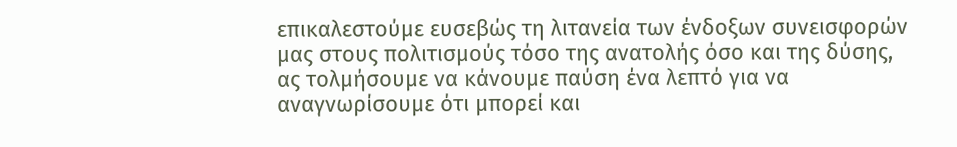επικαλεστούµε ευσεβώς τη λιτανεία των ένδοξων συνεισφορών µας στους πολιτισµούς τόσο της ανατολής όσο και της δύσης, ας τολμήσουμε να κάνουµε παύση ένα λεπτό για να αναγνωρίσουµε ότι µπορεί και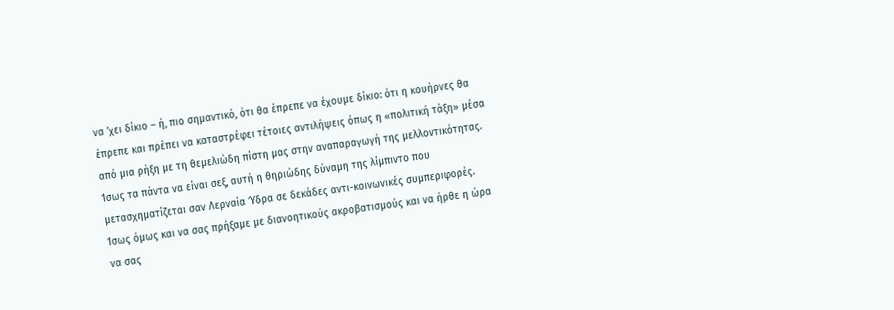να ’χει δίκιο – ή, πιο σηµαντικό, ότι θα έπρεπε να έχουµε δίκιο: ότι η κουήρνες θα έπρεπε και πρέπει να καταστρέφει τέτοιες αντιλήψεις όπως η «πολιτική τάξη» µέσα από µια ρήξη µε τη θεµελιώδη πίστη µας στην αναπαραγωγή της µελλοντικότητας.
Ίσως τα πάντα να είναι σεξ, αυτή η θηριώδης δύναμη της λίμπιντο που μετασχηματίζεται σαν Λερναία Ύδρα σε δεκάδες αντι-κοινωνικές συμπεριφορές. Ίσως όμως και να σας πρήξαμε με διανοητικούς ακροβατισμούς και να ήρθε η ώρα να σας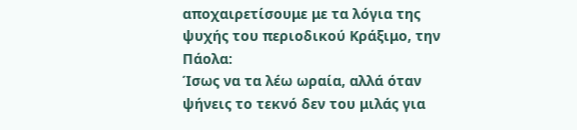αποχαιρετίσουμε με τα λόγια της ψυχής του περιοδικού Κράξιμο, την Πάολα:
Ίσως να τα λέω ωραία, αλλά όταν ψήνεις το τεκνό δεν του μιλάς για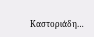Καστοριάδη…